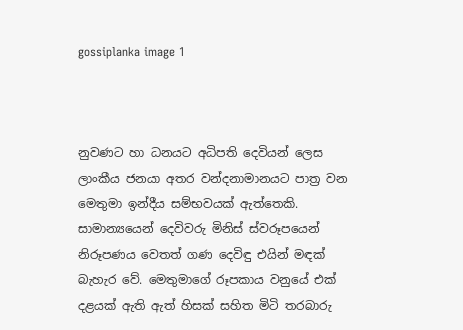gossiplanka image 1



නුවණට හා ධනයට අධිපති දෙවියන් ලෙස ලාංකීය ජනයා අතර වන්දනාමානයට පාත්‍ර වන මෙතුමා ඉන්දීය සම්භවයක් ඇත්තෙකි. සාමාන්‍යයෙන් දෙවිවරු මිනිස් ස්වරූපයෙන් නිරූපණය වෙතත් ගණ දෙවිඳු එයින් මඳක් බැහැර වේ. මෙතුමාගේ රූපකාය වනුයේ එක් දළයක් ඇති ඇත් හිසක් සහිත මිටි තරබාරු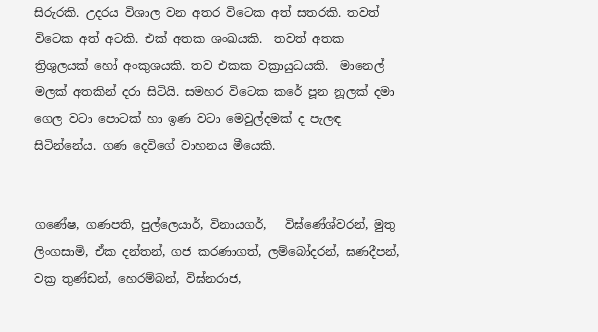සිරුරකි. උදරය විශාල වන අතර විටෙක අත් සතරකි. තවත් විටෙක අත් අටකි. එක් අතක ශංඛයකි.  තවත් අතක ත්‍රිශුලයක් හෝ අංකුශයකි. තව එකක වක්‍රායුධයකි.  මානෙල් මලක් අතකින් දරා සිටියි. සමහර විටෙක කරේ පූන නූලක් දමා ගෙල වටා පොටක් හා ඉණ වටා මෙවුල්දමක් ද පැලඳ සිටින්නේය. ගණ දෙවිගේ වාහනය මීයෙකි.


ගණේෂ, ගණපති, පුල්ලෙයාර්, විනායගර්,   විඝ්ණේශ්වරන්, මුතු ලිංගසාමි, ඒක දන්තන්, ගජ කරණාගත්, ලම්බෝදරන්, ඝණදීපන්, වක්‍ර තුණ්ඩන්, හෙරම්බන්, විඝ්නරාජ,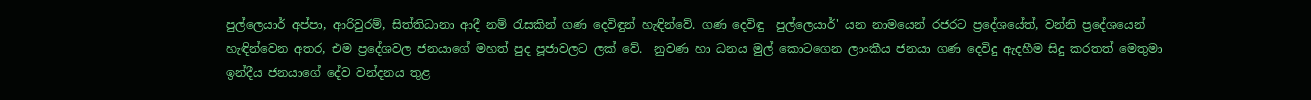පුල්ලෙයාර් අප්පා, ආරිවුරම්, සිත්තිධානා ආදී නම් රැසකින් ගණ දෙවිඳුන් හැඳින්වේ. ගණ දෙවිඳු  පුල්ලෙයාර්' යන නාමයෙන් රජරට ප්‍රදේශයේත්, වන්නි ප්‍රදේශයෙන් හැඳින්වෙන අතර, එම ප්‍රදේශවල ජනයාගේ මහත් පුද පූජාවලට ලක් වේ.  නුවණ හා ධනය මුල් කොටගෙන ලාංකීය ජනයා ගණ දෙවිදු ඇදහීම සිදු කරතත් මෙතුමා ඉන්දීය ජනයාගේ දේව වන්දනය තුළ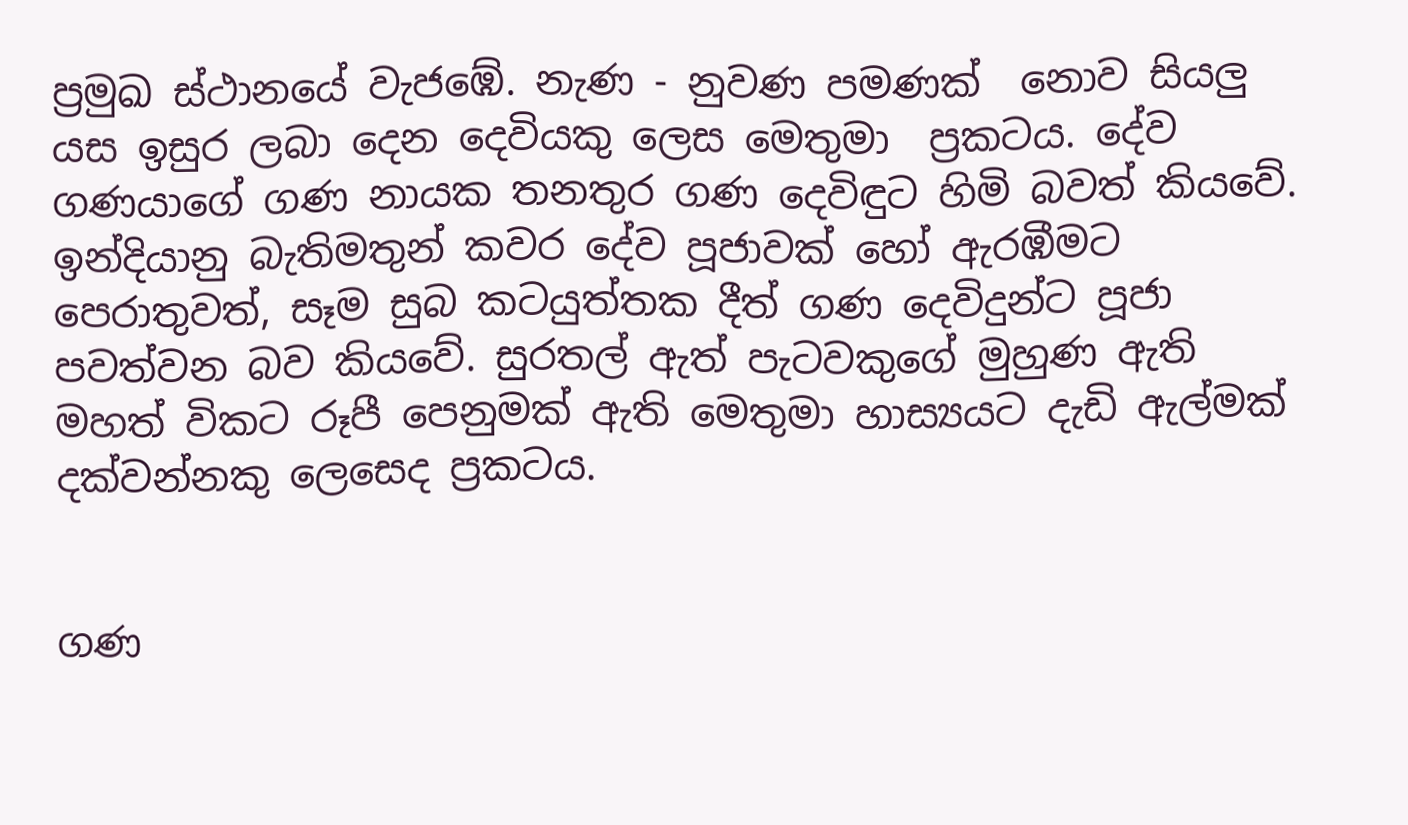ප්‍රමුඛ ස්ථානයේ වැජඹේ. නැණ - නුවණ පමණක්  නොව සියලු යස ඉසුර ලබා දෙන දෙවියකු ලෙස මෙතුමා  ප්‍රකටය. දේව ගණයාගේ ගණ නායක තනතුර ගණ දෙවිඳුට හිමි බවත් කියවේ. ඉන්දියානු බැතිමතුන් කවර දේව පූජාවක් හෝ ඇරඹීමට පෙරාතුවත්, සෑම සුබ කටයුත්තක දීත් ගණ දෙවිදුන්ට පූජා පවත්වන බව කියවේ. සුරතල් ඇත් පැටවකුගේ මුහුණ ඇති මහත් විකට රූපී පෙනුමක් ඇති මෙතුමා හාස්‍යයට දැඩි ඇල්මක් දක්වන්නකු ලෙස‍ෙද ප්‍රකටය.


ගණ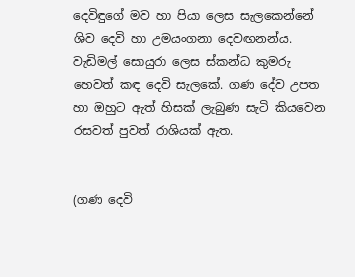දෙවිඳුගේ මව හා පියා ලෙස සැලකෙන්නේ ශිව දෙවි හා උමයංගනා දෙවඟනන්ය. වැඩිමල් සොයුරා ලෙස ස්කන්ධ කුමරු හෙවත් කඳ දෙවි සැලකේ. ගණ දේව උපත හා ඔහුට ඇත් හිසක් ලැබුණ සැටි කියවෙන රසවත් පුවත් රාශියක් ඇත.


(ගණ දෙවි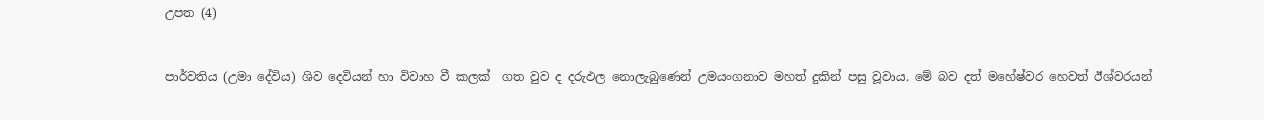උපත (4)


පාර්වතිය (උමා දේවිය) ශිව දෙවියන් හා විවාහ වී කලක්  ගත වුව ද දරුඵල නොලැබුණෙන් උමයංගනාව මහත් දුකින් පසු වූවාය. මේ බව දත් මහේෂ්වර හෙවත් ඊශ්වරයන්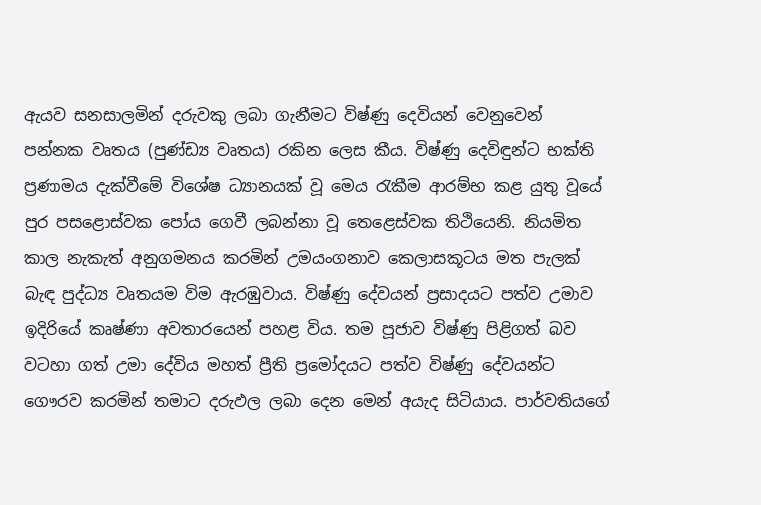ඇයව සනසාලමින් දරුවකු ලබා ගැනීමට විෂ්ණු දෙවියන් වෙනුවෙන් පන්නක වෘතය (පුණ්ඩ්‍ය වෘතය) රකින ලෙස කීය. විෂ්ණු දෙවිඳුන්ට භක්ති ප්‍රණාමය දැක්වීමේ විශේෂ ධ්‍යානයක් වූ මෙය රැකීම ආරම්භ කළ යුතු වූයේ පුර පසළොස්වක පෝය ගෙවී ලබන්නා වූ තෙළෙස්වක තිථියෙනි. නියමිත කාල නැකැත් අනුගමනය කරමින් උමයංගනාව කෙලාසකූටය මත පැලක් බැඳ පුද්ධ්‍ය වෘතයම විම ඇරඹුවාය. විෂ්ණු දේවයන් ප්‍රසාදයට පත්ව උමාව ඉදිරියේ කෘෂ්ණා අවතාරයෙන් පහළ විය. තම පූජාව විෂ්ණු පිළිගත් බව වටහා ගත් උමා දේවිය මහත් ප්‍රීති ප්‍රමෝදයට පත්ව විෂ්ණු දේවයන්ට ගෞරව කරමින් තමාට දරුඵල ලබා දෙන මෙන් අයැද සිටියාය. පාර්වතියගේ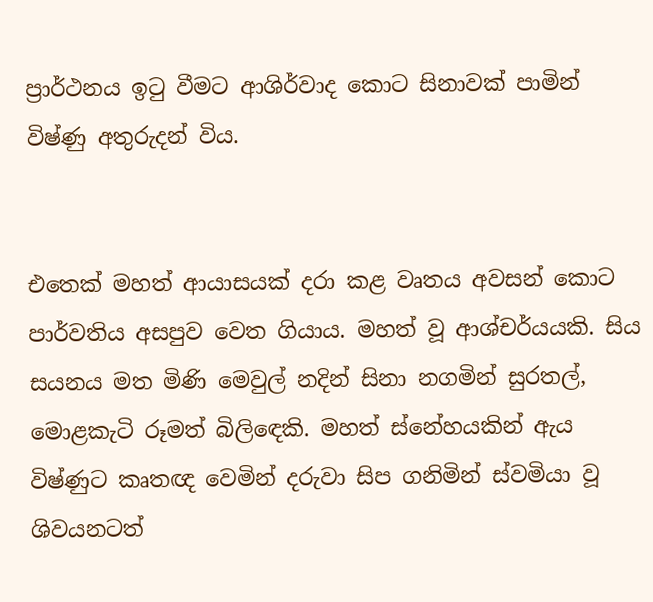ප්‍රාර්ථනය ඉටු වීමට ආශිර්වාද කොට සිනාවක් පාමින් විෂ්ණු අතුරුදන් විය.


එතෙක් මහත් ආයාසයක් දරා කළ වෘතය අවසන් කොට පාර්වතිය අසපුව වෙත ගියාය. මහත් වූ ආශ්චර්යයකි. සිය සයනය මත මිණි මෙවුල් නදින් සිනා නගමින් සුරතල්, මොළකැටි රූමත් බිලිඳෙකි. මහත් ස්නේහයකින් ඇය විෂ්ණුට කෘතඥ වෙමින් දරුවා සිප ගනිමින් ස්වමියා වූ ශිවයනටත්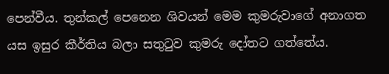පෙන්වීය. තුන්කල් පෙනෙන ශිවයන් මෙම කුමරුවාගේ අනාගත යස ඉසුර කීර්තිය බලා සතුටුව කුමරු දෝතට ගත්තේය.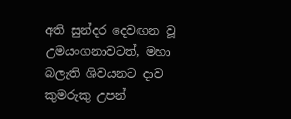අති සුන්දර දෙවඟන වූ උමයංගනාවටත්, මහා බලැති ශිවයනට දාව කුමරුකු උපන්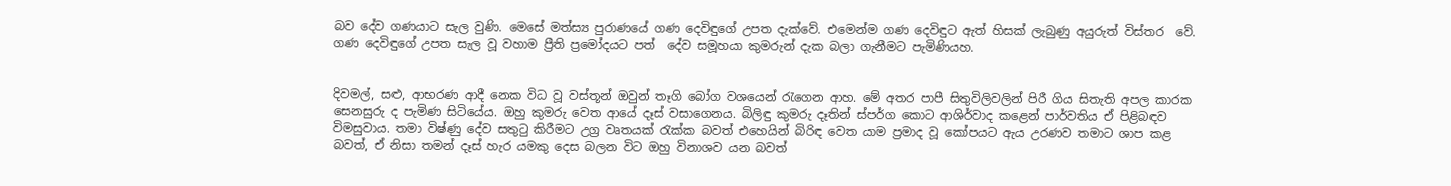බව දේව ගණයාට සැල වුණි. මෙසේ මත්ස්‍ය පුරාණයේ ගණ දෙවිඳුගේ උපත දැක්වේ. එමෙන්ම ගණ දෙවිඳුට ඇත් හිසක් ලැබුණු අයුරුත් විස්තර  වේ. ගණ දෙවිඳුගේ උපත සැල වූ වහාම ප්‍රීති ප්‍රමෝදයට පත්  දේව සමූහයා කුමරුන් දැක බලා ගැනීමට පැමිණියහ.


දිවමල්, සළු, ආභරණ ආදී නෙක විධ වූ වස්තූන් ඔවුන් තෑගි බෝග වශයෙන් රැගෙන ආහ. මේ අතර පාපී සිතුවිලිවලින් පිරී ගිය සිතැති අපල කාරක සෙනසුරු ද පැමිණ සිටියේය. ඔහු කුමරු වෙත ආයේ දෑස් වසාගෙනය. බිලිඳු කුමරු දෑතින් ස්පර්ග කොට ආශිර්වාද කළෙන් පාර්වතිය ඒ පිළිබඳව විමසුවාය. තමා විෂ්ණු දේව සතුටු කිරීමට උග්‍ර වෘතයක් රැක්ක බවත් එහෙයින් බිරිඳ වෙත යාම ප්‍රමාද වූ කෝපයට ඇය උරණව තමාට ශාප කළ බවත්, ඒ නිසා තමන් දෑස් හැර යමකු දෙස බලන විට ඔහු විනාශව යන බවත්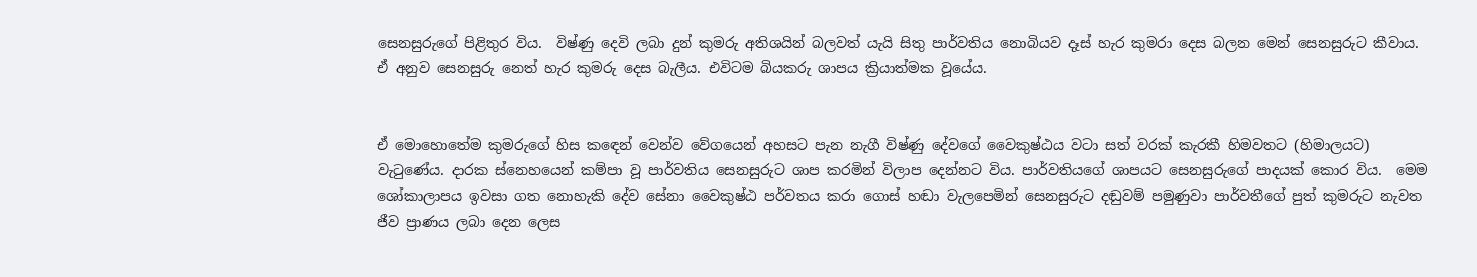සෙනසුරුගේ පිළිතුර විය.  විෂ්ණු දෙවි ලබා දුන් කුමරු අතිශයින් බලවත් යැයි සිතු පාර්වතිය නොබියව දෑස් හැර කුමරා දෙස බලන මෙන් සෙනසුරුට කීවාය. ඒ අනුව සෙනසුරු නෙත් හැර කුමරු දෙස බැලීය. එවිටම බියකරු ශාපය ක්‍රියාත්මක වූයේය.


ඒ මොහොතේම කුමරුගේ හිස කඳෙන් වෙන්ව වේගයෙන් අහසට පැන නැගී විෂ්ණු දේවගේ වෛකුෂ්ඨය වටා සත් වරක් කැරකී හිමවතට (හිමාලයට) වැටුණේය. දාරක ස්නෙහයෙන් කම්පා වූ පාර්වතිය සෙනසුරුට ශාප කරමින් විලාප දෙන්නට විය. පාර්වතියගේ ශාපයට සෙනසුරුගේ පාදයක් කොර විය.  මෙම ශෝකාලාපය ඉවසා ගත නොහැකි දේව සේනා වෛකුෂ්ඨ පර්වතය කරා ගොස් හඬා වැලපෙමින් සෙනසුරුට දඬුවම් පමුණුවා පාර්වතීගේ පුත් කුමරුට නැවත ජීව ප්‍රාණය ලබා දෙන ලෙස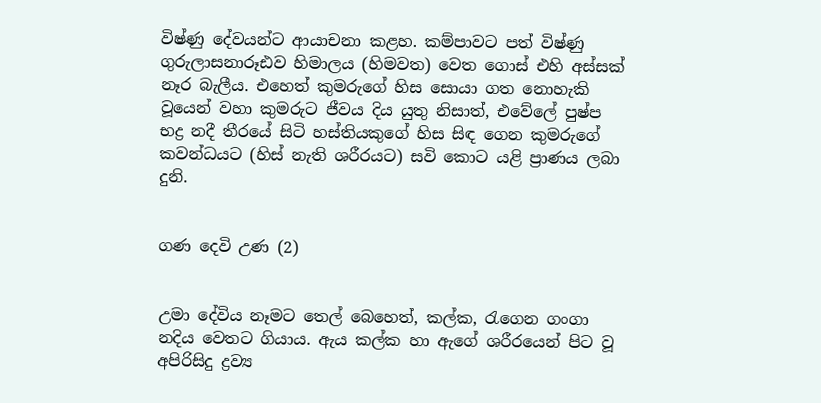විෂ්ණු දේවයන්ට ආයාචනා කළහ. කම්පාවට පත් විෂ්ණු ගුරුලාසනාරූඪව හිමාලය (හිමවත) වෙත ගොස් එහි අස්සක් නෑර බැලීය. එහෙත් කුමරුගේ හිස සොයා ගත නොහැකි වූයෙන් වහා කුමරුට ජීවය දිය යුතු නිසාත්, එවේලේ පුෂ්ප භද්‍ර නදී තීරයේ සිටි හස්තියකුගේ හිස සිඳ ගෙන කුමරුගේ කවන්ධයට (හිස් නැති ශරීරයට) සවි කොට යළි ප්‍රාණය ලබා දුනි.


ගණ දෙවි උණ (2)


උමා දේවිය නෑමට තෙල් බෙහෙත්, කල්ක, රැගෙන ගංගා නදිය වෙතට ගියාය. ඇය කල්ක හා ඇගේ ශරීරයෙන් පිට වූ අපිරිසිදු ද්‍රව්‍ය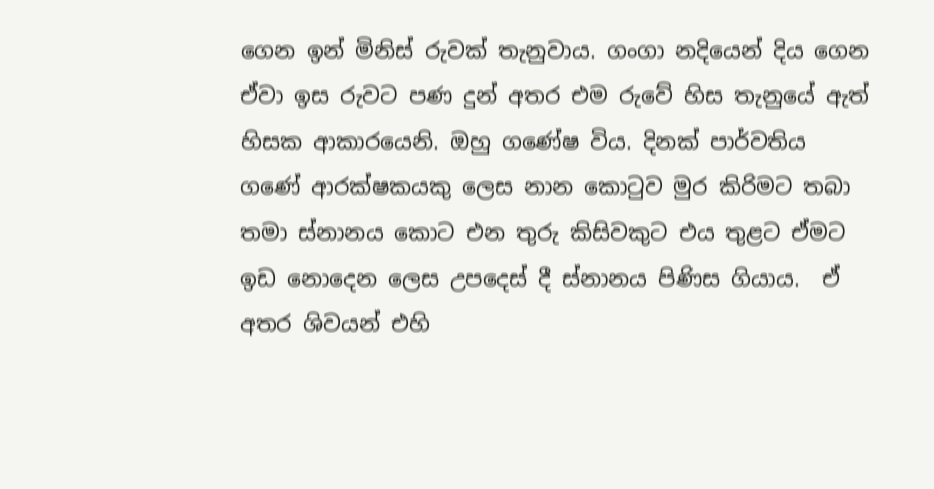ගෙන ඉන් මිනිස් රුවක් තැනුවාය. ගංගා නදියෙන් දිය ගෙන ඒවා ඉස රුවට පණ දුන් අතර එම රුවේ හිස තැනුයේ ඇත් හිසක ආකාරයෙනි. ඔහු ගණේෂ විය. දිනක් පාර්වතිය ගණේ ආරක්ෂකයකු ලෙස නාන කොටුව මුර කිරිමට තබා තමා ස්නානය කොට එන තුරු කිසිවකුට එය තුළට ඒමට ඉඩ නොදෙන ලෙස උපදෙස් දී ස්නානය පිණිස ගියාය.  ඒ අතර ශිවයන් එහි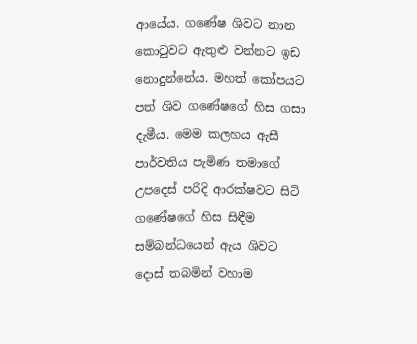ආයේය. ගණේෂ ශිවට නාන කොටුවට ඇතුළු වන්නට ඉඩ නොදුන්නේය. මහත් කෝපයට පත් ශිව ගණේෂගේ හිස ගසා දැමීය. මෙම කලහය ඇසී පාර්වතිය පැමිණ තමාගේ උපදෙස් පරිදි ආරක්ෂවට සිටි ගණේෂගේ හිස සිඳීම සම්බන්ධයෙන් ඇය ශිවට දොස් තබමින් වහාම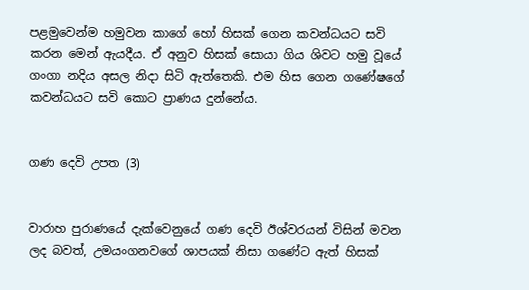පළමුවෙන්ම හමුවන කාගේ හෝ හිසක් ගෙන කවන්ධයට සවි කරන මෙන් ඇයදීය. ඒ අනුව හිසක් සොයා ගිය ශිවට හමු වූයේ ගංගා නදිය අසල නිදා සිටි ඇත්තෙකි. එම හිස ගෙන ගණේෂගේ කවන්ධයට සවි කොට ප්‍රාණය දුන්නේය.


ගණ දෙවි උපත (3)


වාරාහ පුරාණයේ දැක්වෙනුයේ ගණ දෙවි ඊශ්වරයන් විසින් මවන ලද බවත්, උමයංගනවගේ ශාපයක් නිසා ගණේට ඇත් හිසක්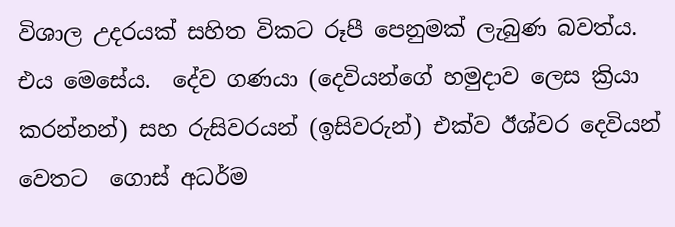විශාල උදරයක් සහිත විකට රූපී පෙනුමක් ලැබුණ බවත්ය. එය මෙසේය.  දේව ගණයා (දෙවියන්ගේ හමුදාව ලෙස ක්‍රියා කරන්නන්) සහ රුසිවරයන් (ඉසිවරුන්) එක්ව ඊශ්වර දෙවියන් වෙතට  ගොස් අධර්ම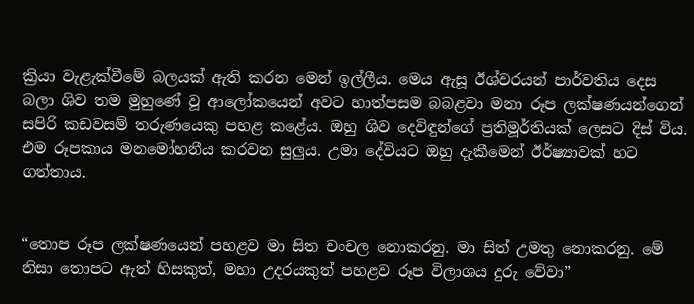ක්‍රියා වැළැක්වීමේ බලයක් ඇති කරන මෙන් ඉල්ලීය. මෙය ඇසූ ඊශ්වරයන් පාර්වතිය දෙස බලා ශිව තම මුහුණේ වූ ආලෝකයෙන් අවට හාත්පසම බබළවා මනා රූප ලක්ෂණයන්ගෙන් සපිරි කඩවසම් තරුණයෙකු පහළ කළේය. ඔහු ශිව දෙවිඳුන්ගේ ප්‍රතිමූර්තියක් ලෙසට දිස් විය. එම රූපකාය මනමෝහනීය කරවන සුලුය. උමා දේවියට ඔහු දැකීමෙන් ඊර්ෂ්‍යාවක් හට ගත්තාය.


“තොප රූප ලක්ෂණයෙන් පහළව මා සිත චංචල නොකරනු. මා සිත් උමතු නොකරනු. මේ නිසා තොපට ඇත් හිසකුත්, මහා උදරයකුත් පහළව රූප විලාශය දුරු වේවා”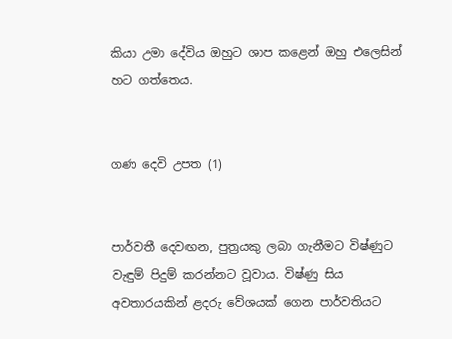කියා උමා දේවිය ඔහුට ශාප කළෙන් ඔහු එලෙසින් හට ගත්තෙය.


ගණ දෙවි උපත (1)


පාර්වතී දෙවඟන, පුත්‍රයකු ලබා ගැනීමට විෂ්ණුට වැඳුම් පිදුම් කරන්නට වූවාය. විෂ්ණු සිය අවතාරයකින් ළදරු වේශයක් ගෙන පාර්වතියට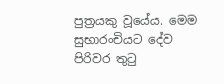පුත්‍රයකු වූයේය. මෙම සුභාරංචියට දේව පිරිවර තුටු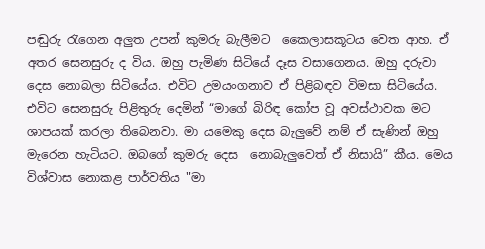පඬුරු රැගෙන අලුත උපන් කුමරු බැලීමට  කෛලාසකූටය වෙත ආහ. ඒ අතර සෙනසුරු ද විය. ඔහු පැමිණ සිටියේ දෑස වසාගෙනය. ඔහු දරුවා දෙස නොබලා සිටියේය. එවිට උමයංගනාව ඒ පිළිබඳව විමසා සිටියේය. එවිට සෙනසුරු පිළිතුරු දෙමින් “මාගේ බිරිඳ කෝප වූ අවස්ථාවක මට ශාපයක් කරලා තිබෙනවා. මා යමෙකු දෙස බැලුවේ නම් ඒ සැණින් ඔහු මැරෙන හැටියට. ඔබගේ කුමරු දෙස  නොබැලුවෙත් ඒ නිසායි” කීය. මෙය විශ්වාස නොකළ පාර්වතිය "මා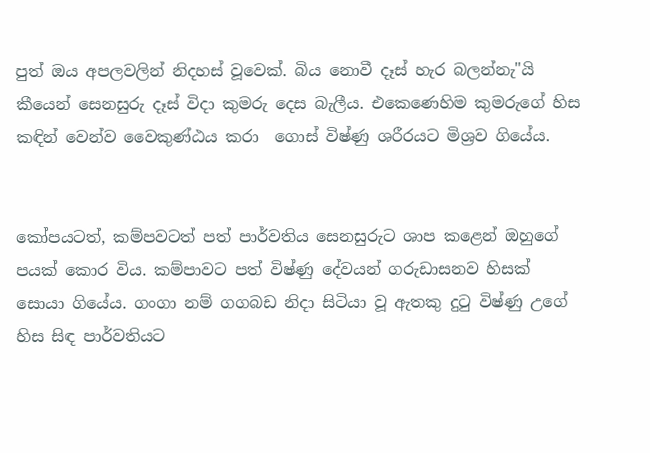පුත් ඔය අපලවලින් නිදහස් වූවෙක්. බිය නොවී දෑස් හැර බලන්නැ"යි කීයෙන් සෙනසුරු දෑස් විදා කුමරු දෙස බැලීය. එකෙණෙහිම කුමරුගේ හිස කඳින් වෙන්ව වෛකුණ්ඨය කරා  ගොස් විෂ්ණු ශරීරයට මිශ්‍රව ගියේය.


කෝපයටත්, කම්පවටත් පත් පාර්වතිය සෙනසුරුට ශාප කළෙන් ඔහුගේ පයක් කොර විය. කම්පාවට පත් විෂ්ණු දේවයන් ගරුඩාසනව හිසක් සොයා ගියේය. ගංගා නම් ගගබඩ නිදා සිටියා වූ ඇතකු දුටු විෂ්ණු උගේ හිස සිඳ පාර්වතියට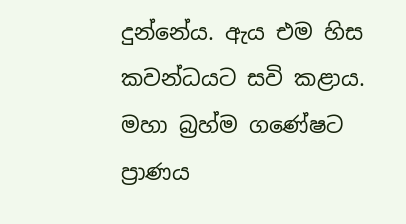දුන්නේය. ඇය එම හිස කවන්ධයට සවි කළාය. මහා බ්‍රහ්ම ගණේෂට ප්‍රාණය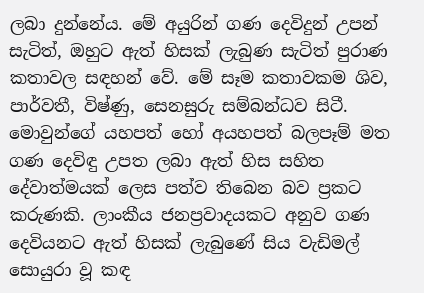ලබා දුන්නේය. මේ අයුරින් ගණ දෙවිදුන් උපන් සැටිත්, ඔහුට ඇත් හිසක් ලැබුණ සැටිත් පුරාණ කතාවල සඳහන් වේ. මේ සෑම කතාවකම ශිව, පාර්වතී, විෂ්ණු, සෙනසුරු සම්බන්ධව සිටී. මොවුන්ගේ යහපත් හෝ අයහපත් බලපෑම් මත ගණ දෙවිඳු උපත ලබා ඇත් හිස සහිත දේවාත්මයක් ලෙස පත්ව තිබෙන බව ප්‍රකට කරුණකි. ලාංකීය ජනප්‍රවාදයකට අනුව ගණ දෙවියනට ඇත් හිසක් ලැබුණේ සිය වැඩිමල් සොයුරා වූ කඳ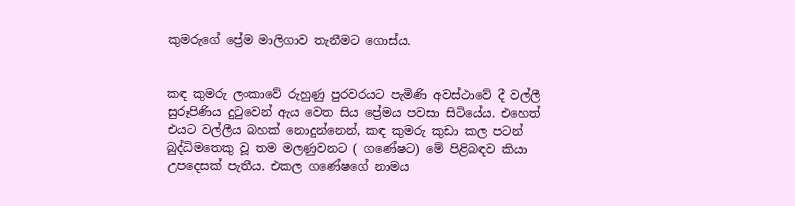කුමරුගේ ප්‍රේම මාලිගාව තැනීමට ගොස්ය.


කඳ කුමරු ලංකාවේ රුහුණු පුරවරයට පැමිණි අවස්ථාවේ දී වල්ලී සුරූපිණිය දුටුවෙන් ඇය වෙත සිය ප්‍රේමය පවසා සිටියේය. එහෙත් එයට වල්ලීය බහක් නොදුන්නෙන්, කඳ කුමරු කුඩා කල පටන් බුද්ධිමතෙකු වූ තම මලණුවනට ( ගණේෂට) මේ පිළිබඳව කියා උපදෙසක් පැතීය. එකල ගණේෂගේ නාමය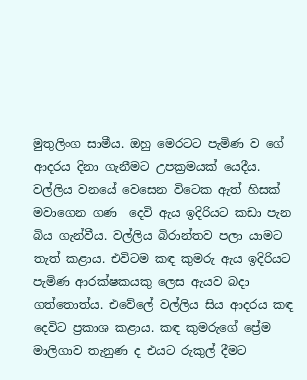මුතුලිංග සාමීය. ඔහු මෙරටට පැමිණ ව ගේ ආදරය දිනා ගැනීමට උපක්‍රමයක් යෙදීය. වල්ලිය වනයේ වෙසෙන විටෙක ඇත් හිසක් මවාගෙන ගණ  දෙවි ඇය ඉදිරියට කඩා පැන බිය ගැන්වීය. වල්ලිය බිරාන්තව පලා යාමට තැත් කළාය. එවිටම කඳ කුමරු ඇය ඉදිරියට පැමිණ ආරක්ෂකයකු ලෙස ඇයව බදා ගත්තොත්ය. එවේලේ වල්ලිය සිය ආදරය කඳ දෙවිට ප්‍රකාශ කළාය. කඳ කුමරුගේ ප්‍රේම මාලිගාව තැනුණ ද එයට රුකුල් දීමට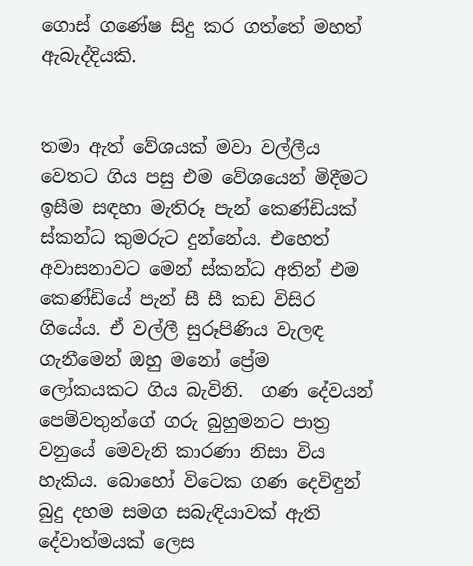ගොස් ගණේෂ සිදු කර ගත්තේ මහත් ඇබැද්දියකි.


තමා ඇත් වේශයක් මවා වල්ලීය වෙතට ගිය පසු එම වේශයෙන් මිදීමට ඉසීම සඳහා මැතිරූ පැන් කෙණ්ඩියක් ස්කන්ධ කුමරුට දුන්නේය. එහෙත් අවාසනාවට මෙන් ස්කන්ධ අතින් එම කෙණ්ඩියේ පැන් සී සී කඩ විසිර ගියේය. ඒ වල්ලී සුරූපිණිය වැලඳ ගැනීමෙන් ඔහු මනෝ ප්‍රේම ලෝකයකට ගිය බැවිනි.  ගණ දේවයන් පෙම්වතුන්ගේ ගරු බුහුමනට පාත්‍ර වනුයේ මෙවැනි කාරණා නිසා විය හැකිය. බොහෝ විටෙක ගණ දෙවිඳුන් බුදු දහම සමග සබැඳියාවක් ඇති දේවාත්මයක් ලෙස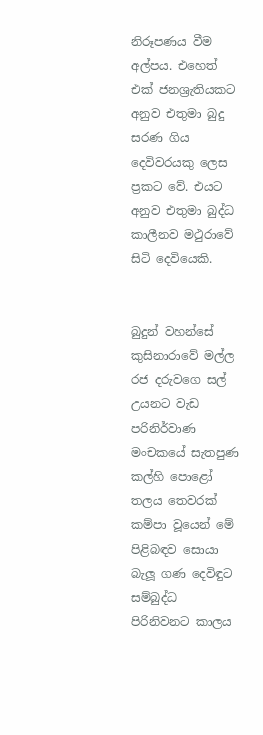නිරූපණය වීම අල්පය. එහෙත් එක් ජනශ්‍රැතියකට අනුව එතුමා බුදු සරණ ගිය දෙවිවරයකු ලෙස ප්‍රකට වේ. එයට අනුව එතුමා බුද්ධ කාලීනව මථුරාවේ සිටි දෙවියෙකි.


බුදුන් වහන්සේ කුසිනාරාවේ මල්ල රජ දරුවගෙ සල් උයනට වැඩ පරිනිර්වාණ මංචකයේ සැතපුණ කල්හි පොළෝ තලය තෙවරක් කම්පා වූයෙන් මේ පිළිබඳව සොයා බැලූ ගණ දෙවිඳුට සම්බුද්ධ පිරිනිවනට කාලය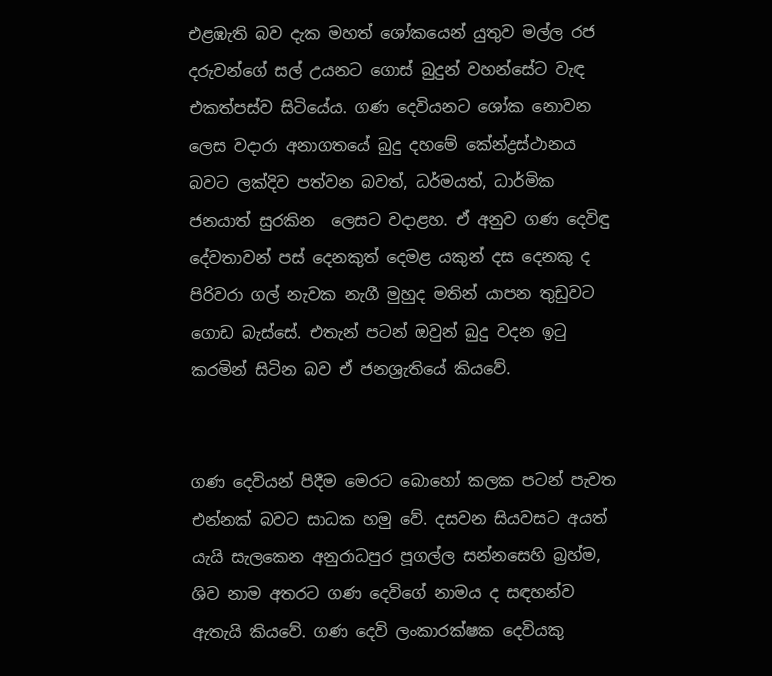එළඹැති බව දැක මහත් ශෝකයෙන් යුතුව මල්ල රජ දරුවන්ගේ සල් උයනට ගොස් බුදුන් වහන්සේට වැඳ එකත්පස්ව සිටියේය. ගණ දෙවියනට ශෝක නොවන   ලෙස වදාරා අනාගතයේ බුදු දහමේ කේන්ද්‍රස්ථානය බවට ලක්දිව පත්වන බවත්, ධර්මයත්, ධාර්මික ජනයාත් සුරකින  ලෙසට වදාළහ. ඒ අනුව ගණ දෙවිඳු දේවතාවන් පස් දෙනකුත් දෙමළ යකුන් දස දෙනකු ද පිරිවරා ගල් නැවක නැගී මුහුද මතින් යාපන තුඩුවට ගොඩ බැස්සේ. එතැන් පටන් ඔවුන් බුදු වදන ඉටු කරමින් සිටින බව ඒ ජනශ්‍රැතියේ කියවේ.


ගණ දෙවියන් පිදීම මෙරට බොහෝ කලක පටන් පැවත එන්නක් බවට සාධක හමු වේ. දසවන සියවසට අයත් යැයි සැලකෙන අනුරාධපුර පූගල්ල සන්නසෙහි බ්‍රහ්ම, ශිව නාම අතරට ගණ දෙවිගේ නාමය ද සඳහන්ව ඇතැයි කියවේ. ගණ දෙවි ලංකාරක්ෂක දෙවියකු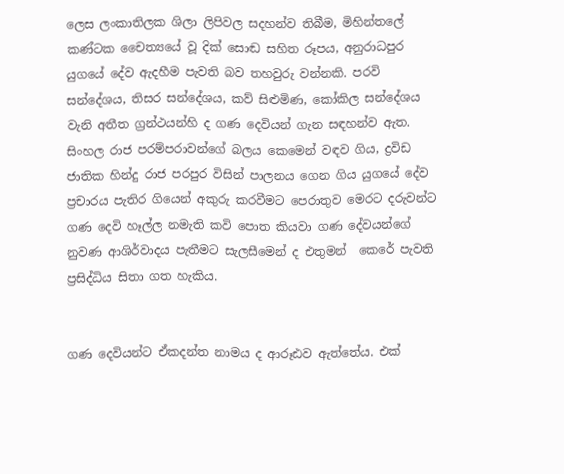ලෙස ලංකාතිලක ශිලා ලිපිවල සදහන්ව තිබීම, මිහින්තලේ කණ්ටක චෛත්‍යයේ වූ දික් සොඬ සහිත රූපය, අනුරාධපුර යුගයේ දේව ඇදහීම පැවති බව තහවුරු වන්නකි. පරවි සන්දේශය, තිසර සන්දේශය, කව් සිළුමිණ, කෝකිල සන්දේශය වැනි අතීත ග්‍රන්ථයන්හි ද ගණ දෙවියන් ගැන සඳහන්ව ඇත.  සිංහල රාජ පරම්පරාවන්ගේ බලය කෙමෙන් වඳව ගිය, ද්‍රවිඩ ජාතික හින්දු රාජ පරපුර විසින් පාලනය ගෙන ගිය යුගයේ දේව ප්‍රචාරය පැතිර ගියෙන් අකුරු කරවීමට පෙරාතුව මෙරට දරුවන්ට ගණ දෙවි හෑල්ල නමැති කවි පොත කියවා ගණ දේවයන්ගේ නුවණ ආශිර්වාදය පැතීමට සැලසීමෙන් ද එතුමන්  කෙරේ පැවති ප්‍රසිද්ධිය සිතා ගත හැකිය.


ගණ දෙවියන්ට ඒකදන්ත නාමය ද ආරූඪව ඇත්තේය. එක්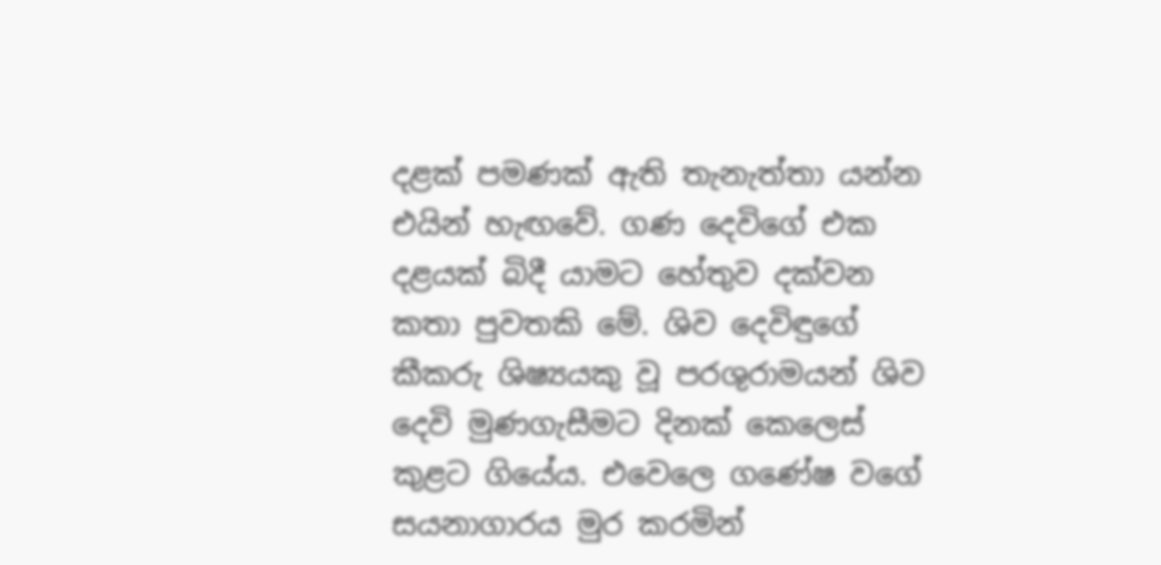දළක් පමණක් ඇති තැනැත්තා යන්න එයින් හැඟවේ. ගණ දෙවිගේ එක දළයක් බිදී යාමට හේතුව දක්වන කතා පුවතකි මේ. ශිව දෙවිඳුගේ කීකරු ශිෂ්‍යයකු වූ පරශුරාමයන් ශිව දෙවි මුණගැසීමට දිනක් කෙලෙස් කුළට ගියේය. එවෙලෙ ගණේෂ වගේ සයනාගාරය මුර කරමින්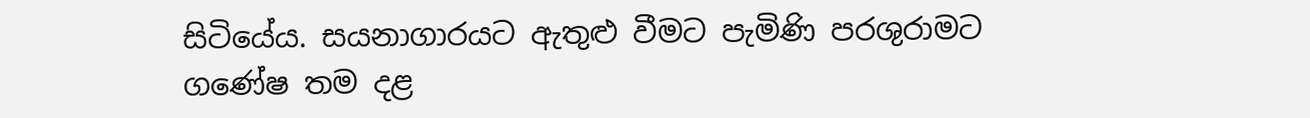සිටියේය. සයනාගාරයට ඇතුළු වීමට පැමිණි පරශුරාමට ගණේෂ තම දළ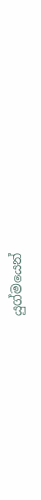යුග්මයෙන්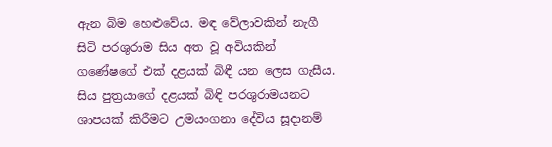ඇන බිම හෙළුවේය. මඳ වේලාවකින් නැගී සිටි පරශුරාම සිය අත වූ අවියකින් ගණේෂගේ එක් දළයක් බිඳී යන ලෙස ගැසීය. සිය පුත්‍රයාගේ දළයක් බිඳි පරශුරාමයනට ශාපයක් කිරීමට උමයංගනා දේවිය සූදානම්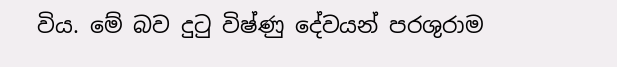විය. මේ බව දුටු විෂ්ණු දේවයන් පරශුරාම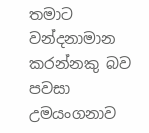තමාට වන්දනාමාන කරන්නකු බව පවසා උමයංගනාව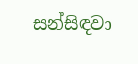සන්සිඳවා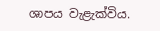ශාපය වැළැක්විය.